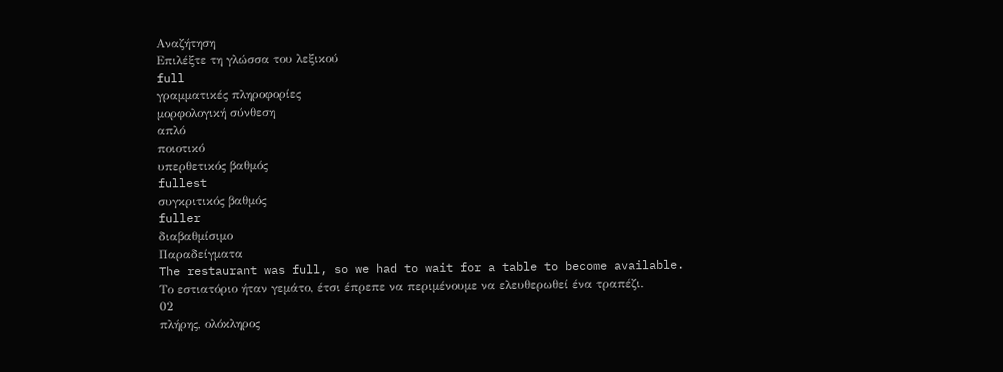Αναζήτηση
Επιλέξτε τη γλώσσα του λεξικού
full
γραμματικές πληροφορίες
μορφολογική σύνθεση
απλό
ποιοτικό
υπερθετικός βαθμός
fullest
συγκριτικός βαθμός
fuller
διαβαθμίσιμο
Παραδείγματα
The restaurant was full, so we had to wait for a table to become available.
Το εστιατόριο ήταν γεμάτο, έτσι έπρεπε να περιμένουμε να ελευθερωθεί ένα τραπέζι.
02
πλήρης, ολόκληρος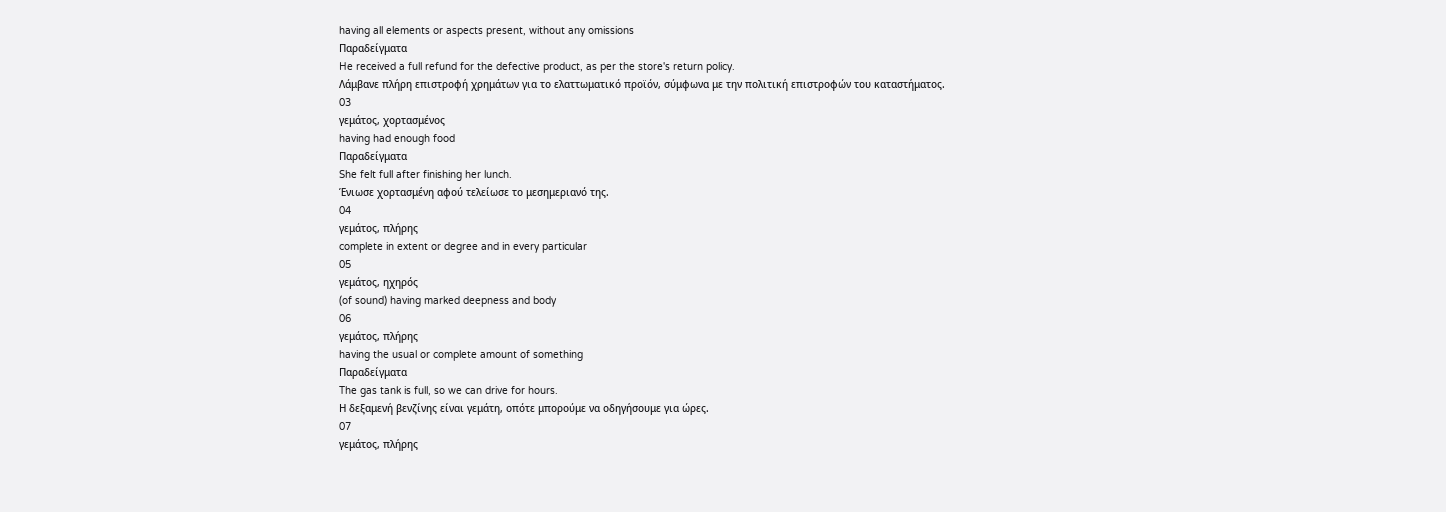having all elements or aspects present, without any omissions
Παραδείγματα
He received a full refund for the defective product, as per the store's return policy.
Λάμβανε πλήρη επιστροφή χρημάτων για το ελαττωματικό προϊόν, σύμφωνα με την πολιτική επιστροφών του καταστήματος.
03
γεμάτος, χορτασμένος
having had enough food
Παραδείγματα
She felt full after finishing her lunch.
Ένιωσε χορτασμένη αφού τελείωσε το μεσημεριανό της.
04
γεμάτος, πλήρης
complete in extent or degree and in every particular
05
γεμάτος, ηχηρός
(of sound) having marked deepness and body
06
γεμάτος, πλήρης
having the usual or complete amount of something
Παραδείγματα
The gas tank is full, so we can drive for hours.
Η δεξαμενή βενζίνης είναι γεμάτη, οπότε μπορούμε να οδηγήσουμε για ώρες.
07
γεμάτος, πλήρης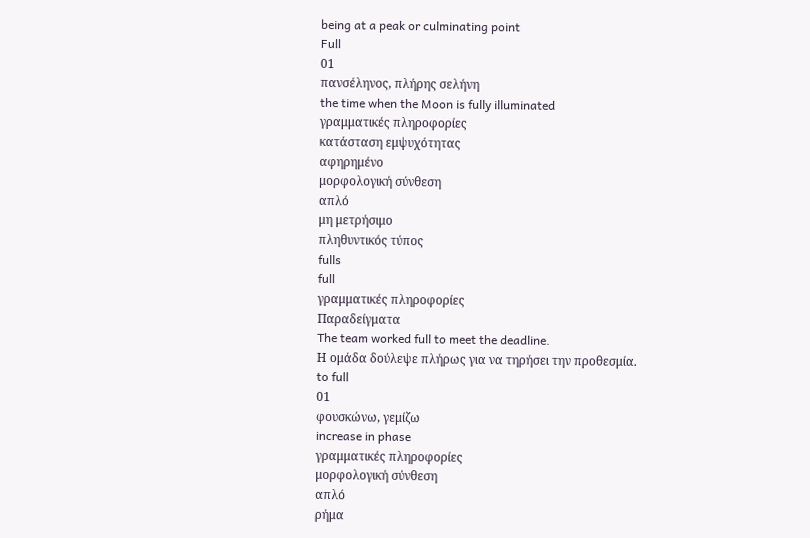being at a peak or culminating point
Full
01
πανσέληνος, πλήρης σελήνη
the time when the Moon is fully illuminated
γραμματικές πληροφορίες
κατάσταση εμψυχότητας
αφηρημένο
μορφολογική σύνθεση
απλό
μη μετρήσιμο
πληθυντικός τύπος
fulls
full
γραμματικές πληροφορίες
Παραδείγματα
The team worked full to meet the deadline.
Η ομάδα δούλεψε πλήρως για να τηρήσει την προθεσμία.
to full
01
φουσκώνω, γεμίζω
increase in phase
γραμματικές πληροφορίες
μορφολογική σύνθεση
απλό
ρήμα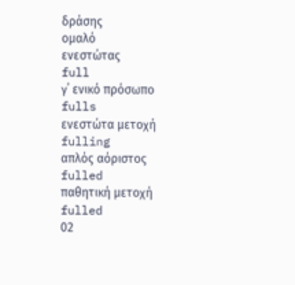δράσης
ομαλό
ενεστώτας
full
γ΄ ενικό πρόσωπο
fulls
ενεστώτα μετοχή
fulling
απλός αόριστος
fulled
παθητική μετοχή
fulled
02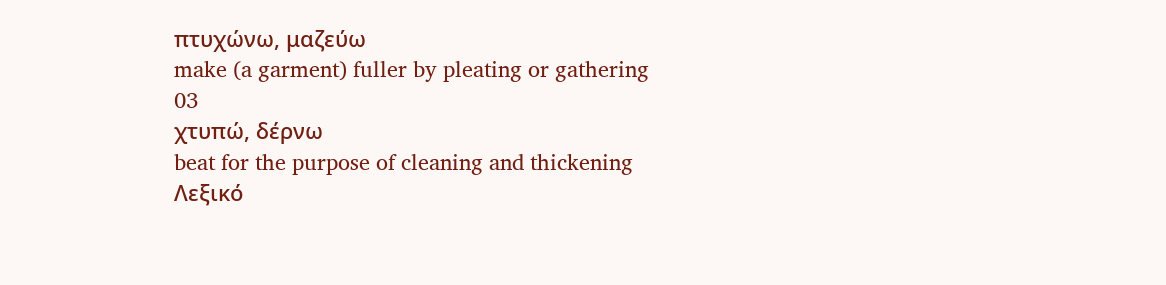πτυχώνω, μαζεύω
make (a garment) fuller by pleating or gathering
03
χτυπώ, δέρνω
beat for the purpose of cleaning and thickening
Λεξικό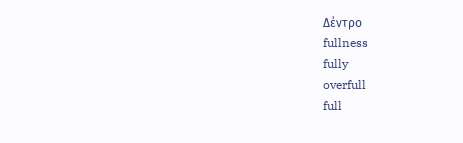Δέντρο
fullness
fully
overfull
full